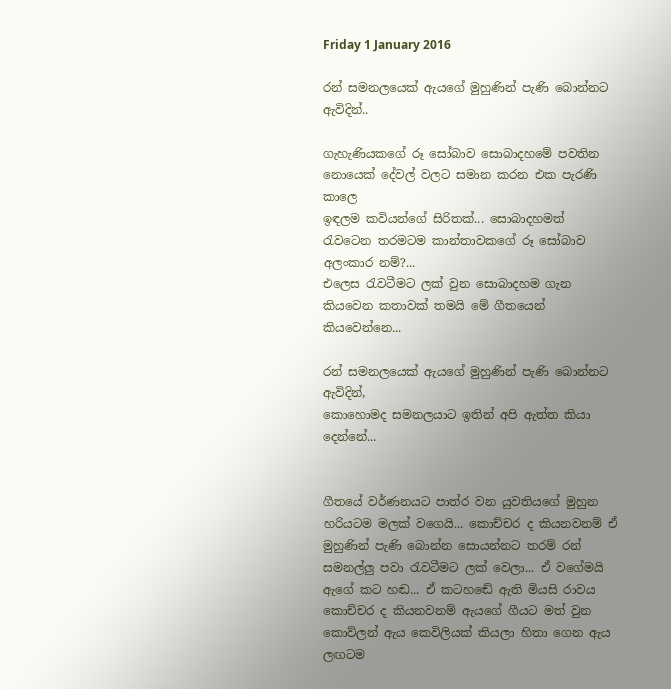Friday 1 January 2016

රන් සමනලයෙක් ඇයගේ මුහුණින් පැණි බොන්නට ඇවිදින්..

ගැහැණියකගේ රූ සෝබාව සොබාදහමේ පවතින නොයෙක් දේවල් වලට සමාන කරන එක පැරණි කාලෙ
ඉඳලම කවියන්ගේ සිරිතක්... සොබාදහමත් රැවටෙන තරමටම කාන්තාවකගේ රූ සෝබාව අලංකාර නම්?...
එලෙස රැවටීමට ලක් වුන සොබාදහම ගැන කියවෙන කතාවක් තමයි මේ ගීතයෙන් කියවෙන්නෙ...

රන් සමනලයෙක් ඇයගේ මුහුණින් පැණි බොන්නට ඇවිදින්,
කොහොමද සමනලයාට ඉතින් අපි ඇත්ත කියා දෙන්නේ...


ගීතයේ වර්ණනයට පාත්ර වන යුවතියගේ මුහුන හරියටම මලක් වගෙයි... කොච්චර ද කියනවනම් ඒ මුහුණින් පැණි බොන්න සොයන්නට තරම් රන් සමනල්ලු පවා රැවටීමට ලක් වෙලා... ඒ වගේමයි ඇගේ කට හඬ... ඒ කටහඬේ ඇති මියසි රාවය කොච්චර ද කියනවනම් ඇයගේ ගීයට මත් වුන කොව්ලන් ඇය කෙවිලියක් කියලා හිතා ගෙන ඇය ලඟටම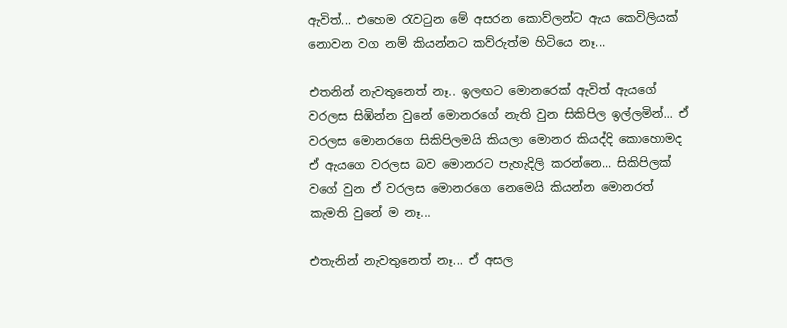ඇවිත්... එහෙම රැවටුන මේ අසරන කොව්ලන්ට ඇය කෙවිලියක් නොවන වග නම් කියන්නට කව්රුත්ම හිටියෙ නෑ...

එතනින් නැවතුනෙත් නෑ.. ඉලඟට මොනරෙක් ඇවිත් ඇයගේ වරලස සිඹින්න වුනේ මොනරගේ නැති වුන සිකිපිල ඉල්ලමින්... ඒ වරලස මොනරගෙ සිකිපිලමයි කියලා මොනර කියද්දි කොහොමද ඒ ඇයගෙ වරලස බව මොනරට පැහැදිලි කරන්නෙ... සිකිපිලක් වගේ වුන ඒ වරලස මොනරගෙ නෙමෙයි කියන්න මොනරත් කැමති වුනේ ම නෑ...

එතැනින් නැවතුනෙත් නෑ... ඒ අසල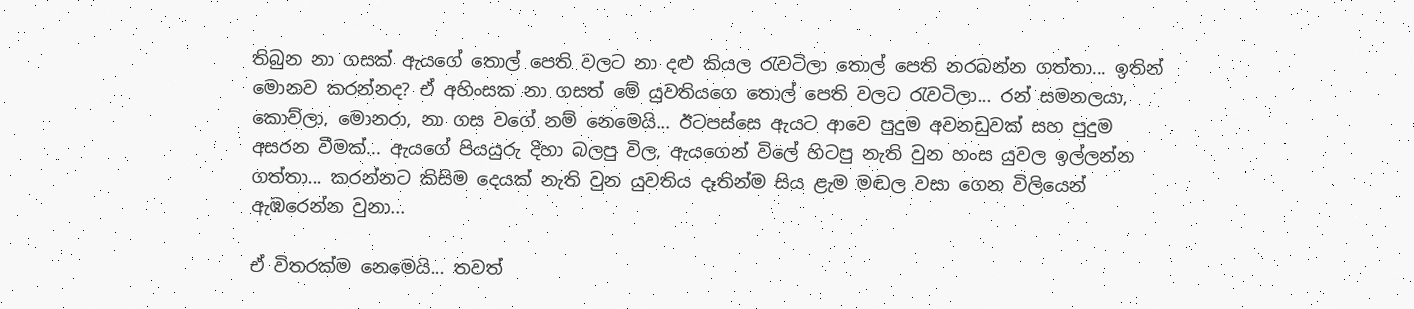තිබුන නා ගසක් ඇයගේ තොල් පෙති වලට නා දළු කියල රැවටිලා තොල් පෙති නරබන්න ගත්තා... ඉතින් මොනව කරන්නද? ඒ අහිංසක නා ගසත් මේ යුවතියගෙ තොල් පෙති වලට රැවටිලා... රන් සමනලයා, කොව්ලා, මොනරා, නා ගස වගේ නම් නෙමෙයි... ඊටපස්සෙ ඇයට ආවෙ පුදුම අවනඩුවක් සහ පුදුම අසරන වීමක්... ඇයගේ පියයුරු දිහා බලපු විල, ඇයගෙන් විලේ හිටපු නැති වුන හංස යුවල ඉල්ලන්න ගත්තා... කරන්නට කිසිම දෙයක් නැති වුන යුවතිය දෑතින්ම සිය ළැම මඬල වසා ගෙන විලියෙන් ඇඹරෙන්න වුනා...

ඒ විතරක්ම නෙමෙයි... තවත්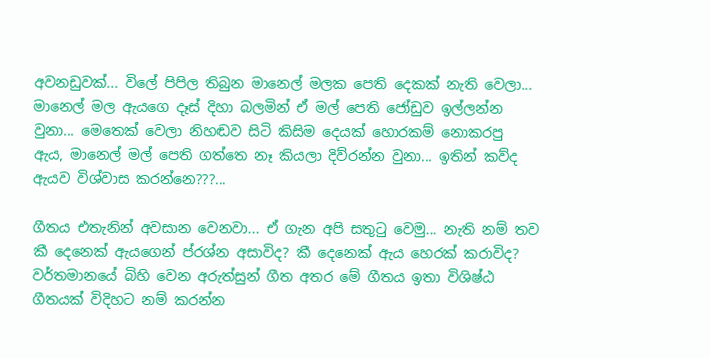අවනඩුවක්... විලේ පිපිල තිබුන මානෙල් මලක පෙති දෙකක් නැති වෙලා... මානෙල් මල ඇයගෙ දෑස් දිහා බලමින් ඒ මල් පෙති ජෝඩුව ඉල්ලන්න වුනා... මෙතෙක් වෙලා නිහඬව සිටි කිසිම දෙයක් හොරකම් නොකරපු ඇය, මානෙල් මල් පෙති ගත්තෙ නෑ කියලා දිව්රන්න වුනා... ඉතින් කව්ද ඇයව විශ්වාස කරන්නෙ???...

ගීතය එතැනින් අවසාන වෙනවා... ඒ ගැන අපි සතුටු වෙමු... නැති නම් තව කී දෙනෙක් ඇයගෙන් ප්රශ්න අසාවිද? කී දෙනෙක් ඇය හෙරක් කරාවිද?
වර්තමානයේ බිහි වෙන අරුත්සුන් ගීත අතර මේ ගීතය ඉතා විශිෂ්ඨ ගීතයක් විදිහට නම් කරන්න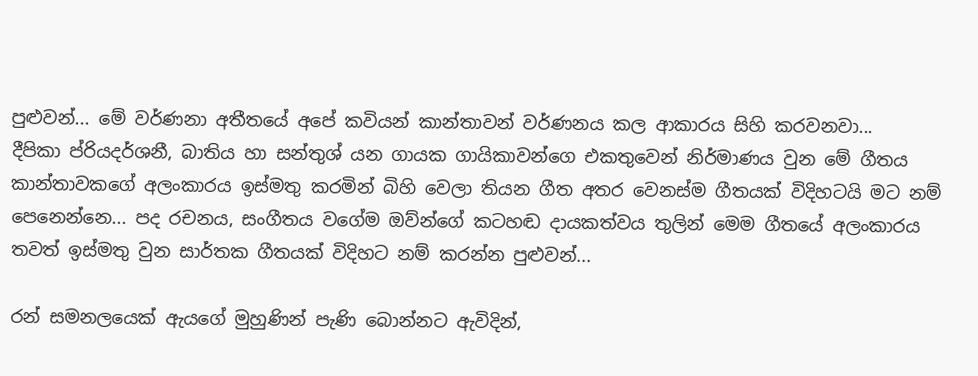පුළුවන්... මේ වර්ණනා අතීතයේ අපේ කවියන් කාන්තාවන් වර්ණනය කල ආකාරය සිහි කරවනවා...
දීපිකා ප්රියදර්ශනී, බාතිය හා සන්තුශ් යන ගායක ගායිකාවන්ගෙ එකතුවෙන් නිර්මාණය වුන මේ ගීතය කාන්තාවකගේ අලංකාරය ඉස්මතු කරමින් බිහි වෙලා තියන ගීත අතර වෙනස්ම ගීතයක් විදිහටයි මට නම් පෙනෙන්නෙ... පද රචනය, සංගීතය වගේම ඔව්න්ගේ කටහඬ දායකත්වය තුලින් මෙම ගීතයේ අලංකාරය තවත් ඉස්මතු වුන සාර්තක ගීතයක් විදිහට නම් කරන්න පුළුවන්...

රන් සමනලයෙක් ඇයගේ මුහුණින් පැණි බොන්නට ඇවිදින්,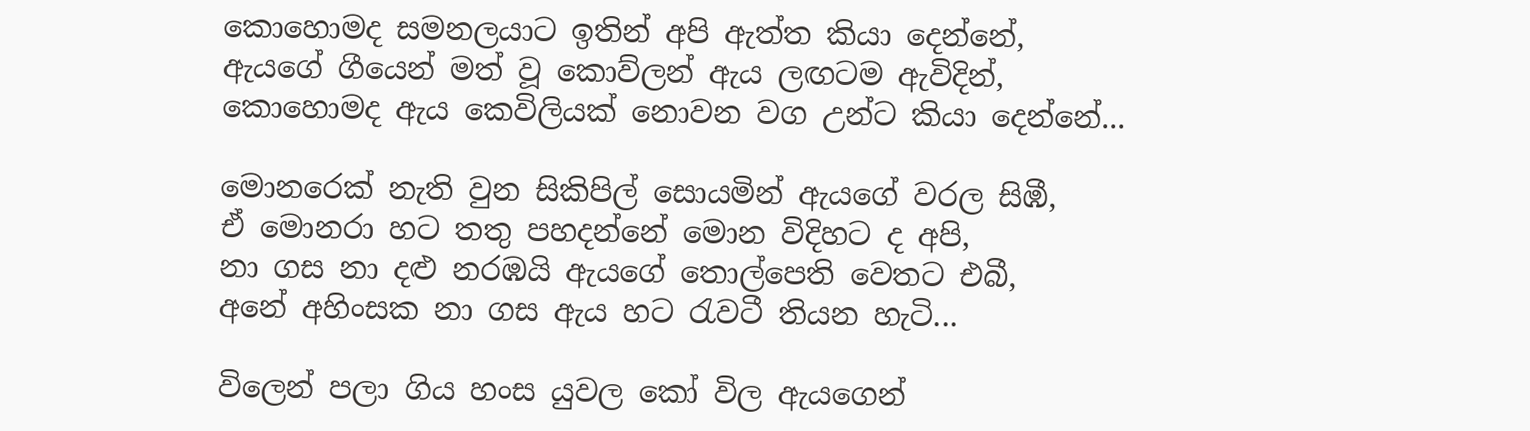කොහොමද සමනලයාට ඉතින් අපි ඇත්ත කියා දෙන්නේ,
ඇයගේ ගීයෙන් මත් වූ කොව්ලන් ඇය ලඟටම ඇවිදින්,
කොහොමද ඇය කෙවිලියක් නොවන වග උන්ට කියා දෙන්නේ...

මොනරෙක් නැති වුන සිකිපිල් සොයමින් ඇයගේ වරල සිඹී,
ඒ මොනරා හට තතු පහදන්නේ මොන විදිහට ද අපි,
නා ගස නා දළු නරඹයි ඇයගේ තොල්පෙති වෙතට එබී,
අනේ අහිංසක නා ගස ඇය හට රැවටී තියන හැටි...

විලෙන් පලා ගිය හංස යුවල කෝ විල ඇයගෙන්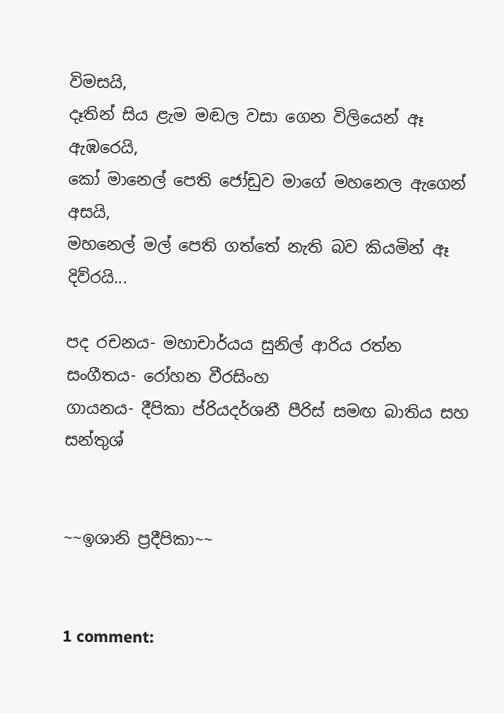විමසයි,
දෑතින් සිය ළැම මඬල වසා ගෙන විලියෙන් ඈ ඇඹරෙයි,
කෝ මානෙල් පෙති ජෝඩුව මාගේ මහනෙල ඇගෙන් අසයි,
මහනෙල් මල් පෙති ගත්තේ නැති බව කියමින් ඈ දිව්රයි...

පද රචනය- මහාචාර්යය සුනිල් ආරිය රත්න
සංගීතය- රෝහන වීරසිංහ
ගායනය- දීපිකා ප්රියදර්ශනී පීරිස් සමඟ බාතිය සහ සන්තුශ්


~~ඉශානි ප්‍රදීපිකා~~


1 comment: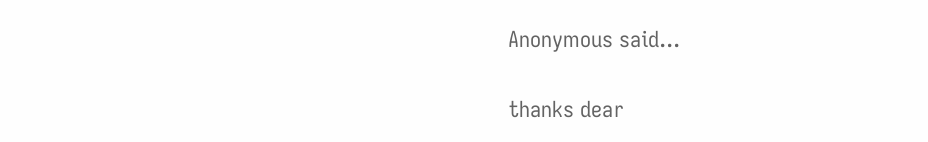Anonymous said...

thanks dear